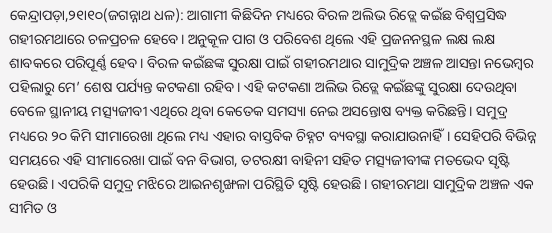କେନ୍ଦ୍ରାପଡ଼ା,୨୧ା୧୦(ଜଗନ୍ନାଥ ଧଳ): ଆଗାମୀ କିଛିଦିନ ମଧ୍ୟରେ ବିରଳ ଅଲିଭ ରିଡ୍ଲେ କଇଁଛ ବିଶ୍ୱପ୍ରସିଦ୍ଧ ଗହୀରମଥାରେ ଚଳପ୍ରଚଳ ହେବେ। ଅନୁକୂଳ ପାଗ ଓ ପରିବେଶ ଥିଲେ ଏହି ପ୍ରଜନନସ୍ଥଳ ଲକ୍ଷ ଲକ୍ଷ ଶାବକରେ ପରିପୂର୍ଣ୍ଣ ହେବ। ବିରଳ କଇଁଛଙ୍କ ସୁରକ୍ଷା ପାଇଁ ଗହୀରମଥାର ସାମୁଦ୍ରିକ ଅଞ୍ଚଳ ଆସନ୍ତା ନଭେମ୍ବର ପହିଲାରୁ ମେ’ ଶେଷ ପର୍ଯ୍ୟନ୍ତ କଟକଣା ରହିବ। ଏହି କଟକଣା ଅଲିଭ ରିଡ୍ଲେ କଇଁଛଙ୍କୁ ସୁରକ୍ଷା ଦେଉଥିବା ବେଳେ ସ୍ଥାନୀୟ ମତ୍ସ୍ୟଜୀବୀ ଏଥିରେ ଥିବା କେତେକ ସମସ୍ୟା ନେଇ ଅସନ୍ତୋଷ ବ୍ୟକ୍ତ କରିଛନ୍ତି। ସମୁଦ୍ର ମଧ୍ୟରେ ୨୦ କିମି ସୀମାରେଖା ଥିଲେ ମଧ୍ୟ ଏହାର ବାସ୍ତବିକ ଚିହ୍ନଟ ବ୍ୟବସ୍ଥା କରାଯାଉନାହିଁ। ସେହିପରି ବିଭିନ୍ନ ସମୟରେ ଏହି ସୀମାରେଖା ପାଇଁ ବନ ବିଭାଗ, ତଟରକ୍ଷୀ ବାହିନୀ ସହିତ ମତ୍ସ୍ୟଜୀବୀଙ୍କ ମତଭେଦ ସୃଷ୍ଟି ହେଉଛି। ଏପରିକି ସମୁଦ୍ର ମଝିରେ ଆଇନଶୃଙ୍ଖଳା ପରିସ୍ଥିତି ସୃଷ୍ଟି ହେଉଛି। ଗହୀରମଥା ସାମୁଦ୍ରିକ ଅଞ୍ଚଳ ଏକ ସୀମିତ ଓ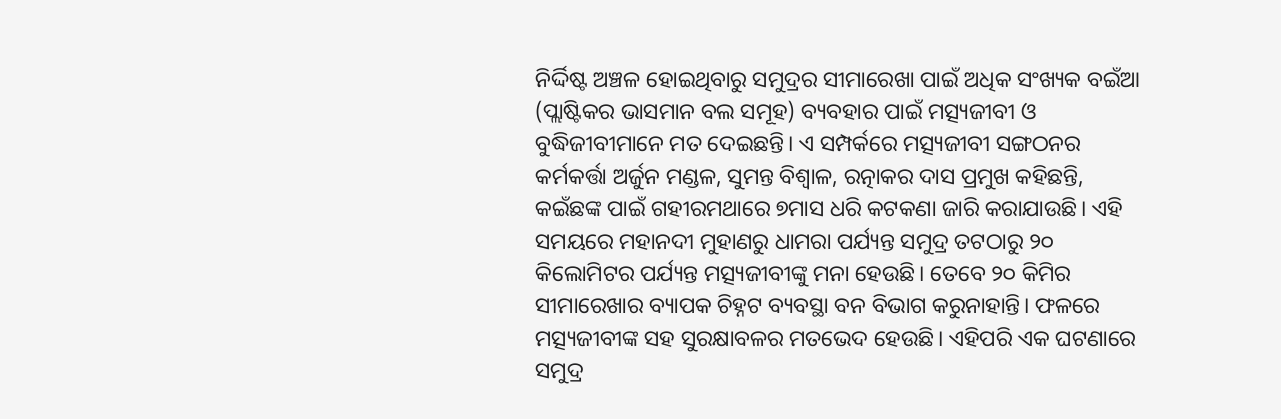ନିର୍ଦ୍ଦିଷ୍ଟ ଅଞ୍ଚଳ ହୋଇଥିବାରୁ ସମୁଦ୍ରର ସୀମାରେଖା ପାଇଁ ଅଧିକ ସଂଖ୍ୟକ ବଇଁଆ (ପ୍ଲାଷ୍ଟିକର ଭାସମାନ ବଲ ସମୂହ) ବ୍ୟବହାର ପାଇଁ ମତ୍ସ୍ୟଜୀବୀ ଓ ବୁଦ୍ଧିଜୀବୀମାନେ ମତ ଦେଇଛନ୍ତି। ଏ ସମ୍ପର୍କରେ ମତ୍ସ୍ୟଜୀବୀ ସଙ୍ଗଠନର କର୍ମକର୍ତ୍ତା ଅର୍ଜୁନ ମଣ୍ଡଳ, ସୁମନ୍ତ ବିଶ୍ୱାଳ, ରତ୍ନାକର ଦାସ ପ୍ରମୁଖ କହିଛନ୍ତି, କଇଁଛଙ୍କ ପାଇଁ ଗହୀରମଥାରେ ୭ମାସ ଧରି କଟକଣା ଜାରି କରାଯାଉଛି। ଏହି ସମୟରେ ମହାନଦୀ ମୁହାଣରୁ ଧାମରା ପର୍ଯ୍ୟନ୍ତ ସମୁଦ୍ର ତଟଠାରୁ ୨୦ କିଲୋମିଟର ପର୍ଯ୍ୟନ୍ତ ମତ୍ସ୍ୟଜୀବୀଙ୍କୁ ମନା ହେଉଛି। ତେବେ ୨୦ କିମିର ସୀମାରେଖାର ବ୍ୟାପକ ଚିହ୍ନଟ ବ୍ୟବସ୍ଥା ବନ ବିଭାଗ କରୁନାହାନ୍ତି। ଫଳରେ ମତ୍ସ୍ୟଜୀବୀଙ୍କ ସହ ସୁରକ୍ଷାବଳର ମତଭେଦ ହେଉଛି। ଏହିପରି ଏକ ଘଟଣାରେ ସମୁଦ୍ର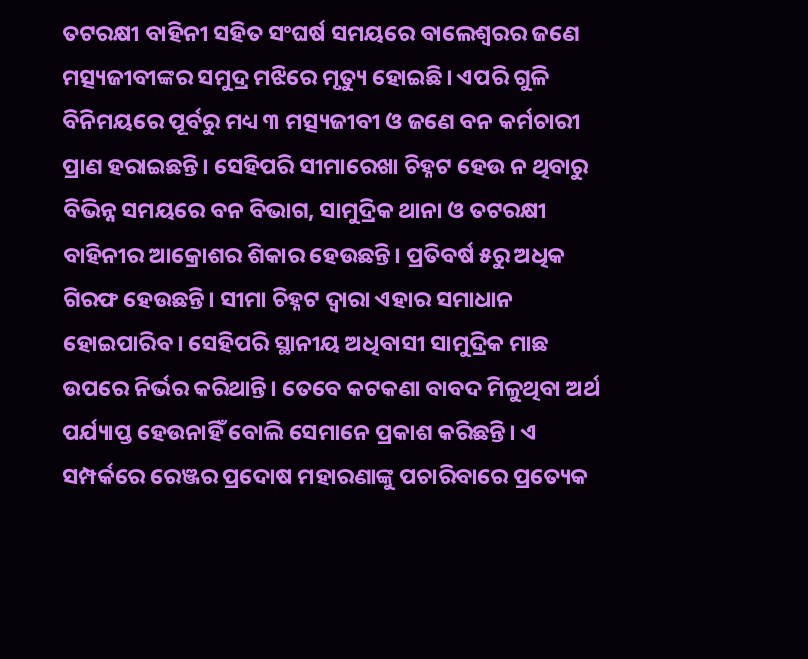ତଟରକ୍ଷୀ ବାହିନୀ ସହିତ ସଂଘର୍ଷ ସମୟରେ ବାଲେଶ୍ୱରର ଜଣେ ମତ୍ସ୍ୟଜୀବୀଙ୍କର ସମୁଦ୍ର ମଝିରେ ମୃତ୍ୟୁ ହୋଇଛି। ଏପରି ଗୁଳି ବିନିମୟରେ ପୂର୍ବରୁ ମଧ୍ୟ ୩ ମତ୍ସ୍ୟଜୀବୀ ଓ ଜଣେ ବନ କର୍ମଚାରୀ ପ୍ରାଣ ହରାଇଛନ୍ତି। ସେହିପରି ସୀମାରେଖା ଚିହ୍ନଟ ହେଉ ନ ଥିବାରୁ ବିଭିନ୍ନ ସମୟରେ ବନ ବିଭାଗ, ସାମୁଦ୍ରିକ ଥାନା ଓ ତଟରକ୍ଷୀ ବାହିନୀର ଆକ୍ରୋଶର ଶିକାର ହେଉଛନ୍ତି। ପ୍ରତିବର୍ଷ ୫ରୁ ଅଧିକ ଗିରଫ ହେଉଛନ୍ତି। ସୀମା ଚିହ୍ନଟ ଦ୍ୱାରା ଏହାର ସମାଧାନ ହୋଇପାରିବ। ସେହିପରି ସ୍ଥାନୀୟ ଅଧିବାସୀ ସାମୁଦ୍ରିକ ମାଛ ଉପରେ ନିର୍ଭର କରିଥାନ୍ତି। ତେବେ କଟକଣା ବାବଦ ମିଳୁଥିବା ଅର୍ଥ ପର୍ଯ୍ୟାପ୍ତ ହେଉନାହିଁ ବୋଲି ସେମାନେ ପ୍ରକାଶ କରିଛନ୍ତି। ଏ ସମ୍ପର୍କରେ ରେଞ୍ଜର ପ୍ରଦୋଷ ମହାରଣାଙ୍କୁ ପଚାରିବାରେ ପ୍ରତ୍ୟେକ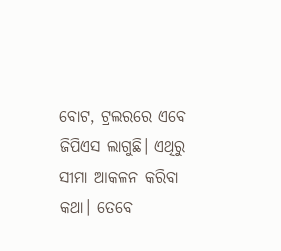ବୋଟ, ଟ୍ରଲରରେ ଏବେ ଜିପିଏସ ଲାଗୁଛି। ଏଥିରୁ ସୀମା ଆକଳନ କରିବା କଥା। ତେବେ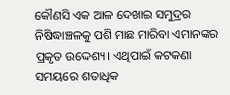କୌଣସି ଏକ ଆଳ ଦେଖାଇ ସମୁଦ୍ରର ନିଷିଦ୍ଧାଞ୍ଚଳକୁ ପଶି ମାଛ ମାରିବା ଏମାନଙ୍କର ପ୍ରକୃତ ଉଦ୍ଦେଶ୍ୟ। ଏଥିପାଇଁ କଟକଣା ସମୟରେ ଶତାଧିକ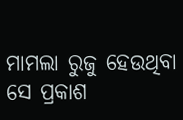ମାମଲା ରୁଜୁ ହେଉଥିବା ସେ ପ୍ରକାଶ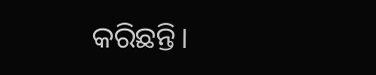କରିଛନ୍ତି।